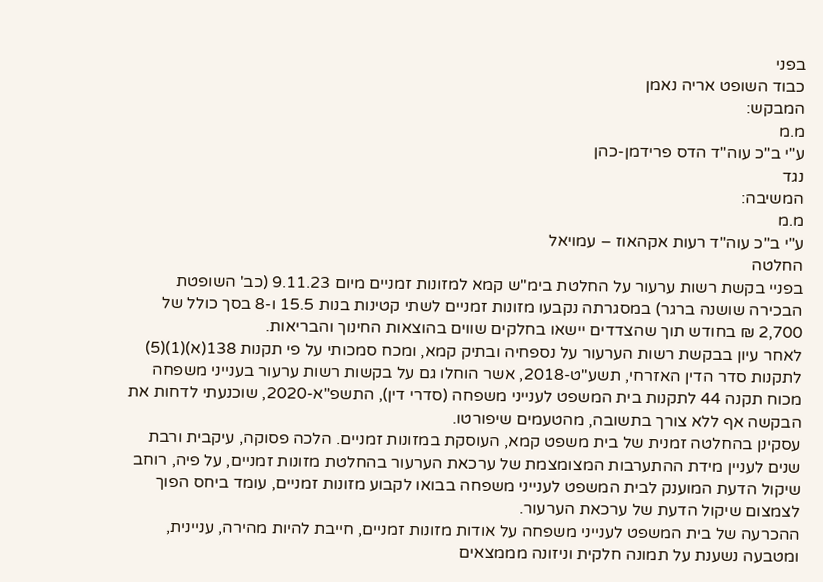בפני
כבוד השופט אריה נאמן
המבקש:
מ.מ
ע"י ב"כ עוה"ד הדס פרידמן-כהן
נגד
המשיבה:
מ.מ
ע"י ב"כ עוה"ד רעות אקהאוז – עמויאל
החלטה
בפניי בקשת רשות ערעור על החלטת בימ"ש קמא למזונות זמניים מיום 9.11.23 (כב' השופטת הבכירה שושנה ברגר) במסגרתה נקבעו מזונות זמניים לשתי קטינות בנות 15.5 ו-8 בסך כולל של 2,700 ₪ בחודש תוך שהצדדים יישאו בחלקים שווים בהוצאות החינוך והבריאות.
לאחר עיון בבקשת רשות הערעור על נספחיה ובתיק קמא, ומכח סמכותי על פי תקנות 138(א)(1)(5) לתקנות סדר הדין האזרחי, תשע"ט-2018, אשר הוחלו גם על בקשות רשות ערעור בענייני משפחה מכוח תקנה 44 לתקנות בית המשפט לענייני משפחה (סדרי דין), התשפ"א-2020, שוכנעתי לדחות את הבקשה אף ללא צורך בתשובה, מהטעמים שיפורטו.
עסקינן בהחלטה זמנית של בית משפט קמא, העוסקת במזונות זמניים. הלכה פסוקה, עיקבית ורבת שנים לעניין מידת ההתערבות המצומצמת של ערכאת הערעור בהחלטת מזונות זמניים, על פיה, רוחב שיקול הדעת המוענק לבית המשפט לענייני משפחה בבואו לקבוע מזונות זמניים, עומד ביחס הפוך לצמצום שיקול הדעת של ערכאת הערעור.
ההכרעה של בית המשפט לענייני משפחה על אודות מזונות זמניים, חייבת להיות מהירה, עניינית, ומטבעה נשענת על תמונה חלקית וניזונה מממצאים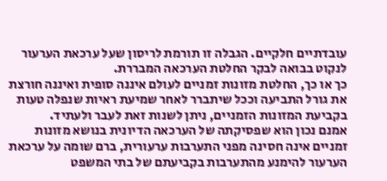עובדתיים חלקיים. הגבלה זו תורמת לריסון שעל ערכאת הערעור לנקוט בבואה לבקר החלטת הערכאה המבררת.
כך או כך, החלטת מזונות זמניים לעולם איננה סופית ואיננה חורצת את גורל התביעה וככל שיתברר לאחר שמיעת ראיות שנפלה טעות בקביעת המזונות הזמניים, ניתן לשנות זאת לעבר ולעתיד.
אמנם נכון הוא שפסיקתה של הערכאה הדיונית בנושא מזונות זמניים אינה חסינה מפני התערבות ערעורית, ברם שומה על ערכאת הערעור להימנע מהתערבות בקביעתם של בתי המשפט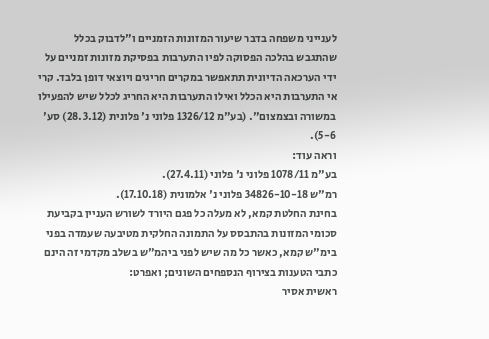לענייני משפחה בדבר שיעור המזונות הזמניים ו"לדבוק בכלל שהתגבש בהלכה הפסוקה לפיו התערבות בפסיקת מזונות זמניים על ידי הערכאה הדיונית תתאפשר במקרים חריגים ויוצאי דופן בלבד. קרי אי התערבות היא הכלל ואילו התערבות היא החריג לכלל שיש להפעילו במשורה ובצמצום". (בע"מ 1326/12 פלוני נ' פלונית (28.3.12) סע' 5-6).
וראה עוד:
בע"מ 1078/11 פלוני נ' פלוני (27.4.11).
רמ"ש 34826-10-18 פלוני נ' אלמונית (17.10.18).
בחינת החלטת קמא, לא מעלה כל פגם היורד לשורש העניין בקביעת סכומי המזונות בהתבסס על התמונה החלקית מטיבעה שעמדה בפני בימ"ש קמא, כאשר כל מה שיש לפני ביהמ"ש בשלב מקדמי זה הינם כתבי הטענות בצירוף הנספחים השונים; ואפרט:
ראשית אסיר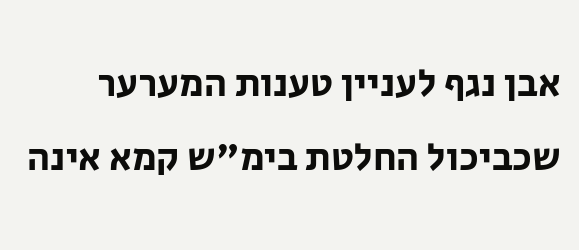אבן נגף לעניין טענות המערער שכביכול החלטת בימ"ש קמא אינה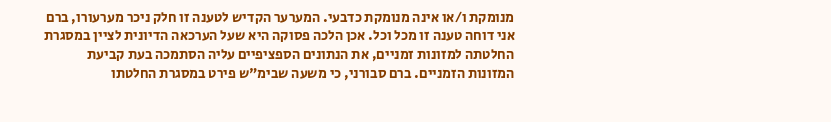מנומקת ו/או אינה מנומקת כדבעי. המערער הקדיש לטענה זו חלק ניכר מערעורו, ברם אני דוחה טענה זו מכל וכל. אכן הלכה פסוקה היא שעל הערכאה הדיונית לציין במסגרת החלטתה למזונות זמניים, את הנתונים הספציפיים עליה הסתמכה בעת קביעת המזונות הזמניים. ברם סבורני, כי משעה שבימ"ש פירט במסגרת החלטתו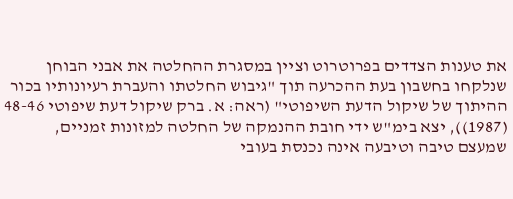את טענות הצדדים בפרוטרוט וציין במסגרת ההחלטה את אבני הבוחן שנלקחו בחשבון בעת ההכרעה תוך "גיבוש החלטתו והעברת רעיונותיו בכור ההיתוך של שיקול הדעת השיפוטי" (ראה: א. ברק שיקול דעת שיפוטי 48-46 (1987)), יצא בימ"ש ידי חובת ההנמקה של החלטה למזונות זמניים, שמעצם טיבה וטיבעה אינה נכנסת בעובי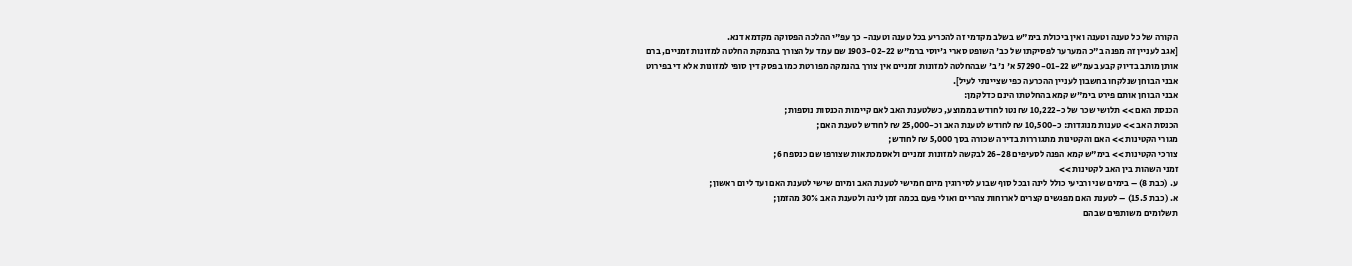הקורה של כל טענה וטענה ואין ביכולת בימ"ש בשלב מקדמי זה להכריע בכל טענה וטענה- כך עפ"י ההלכה הפסוקה מקדמא דנא.
[אגב לעניין זה מפנה ב"כ המערער לפסיקתו של כב' השופט סארי ג'יוסי ברמ"ש 1903-02-22 שם עמד על הצורך בהנמקת החלטה למזונות זמניים, ברם אותן מותב בדיוק קבע בעמ"ש 57290-01-22 א' נ' ב' שבהחלטה למזונות זמניים אין צורך בהנמקה מפורטת כמו בפסק דין סופי למזונות אלא די בפירוט אבני הבוחן שנלקחו בחשבון לעניין ההכרעה כפי שציינתי לעיל].
אבני הבוחן אותם פירט בימ"ש קמא בהחלטתו הינם כדלקמן:
הכנסת האם >> תלושי שכר של כ-10,222 ₪ נטו לחודש בממוצע, כשלטענת האב לאם קיימות הכנסות נוספות;
הכנסת האב >> טענות מנוגדות: כ-10,500 ₪ לחודש לטענת האב וכ-25,000 ₪ לחודש לטענת האם;
מגורי הקטינות >> האם והקטינות מתגוררות בדירה שכורה בסך 5,000 ₪ לחודש;
צורכי הקטינות >> בימ"ש קמא הפנה לסעיפים 26-28 לבקשה למזונות זמניים ולאסמכתאות שצורפו שם כנספח 6;
זמני השהות בין האב לקטינות >>
ע. (כבת 8) – בימים שני ורביעי כולל לינה ובכל סוף שבוע לסירוגין מיום חמישי לטענת האב ומיום שישי לטענת האם ועד ליום ראשון;
א. (כבת 15.5) – לטענת האם מפגשים קצרים לארוחות צהריים ואולי פעם בכמה זמן לינה ולטענת האב 30% מהזמן;
תשלומים משותפים שבהם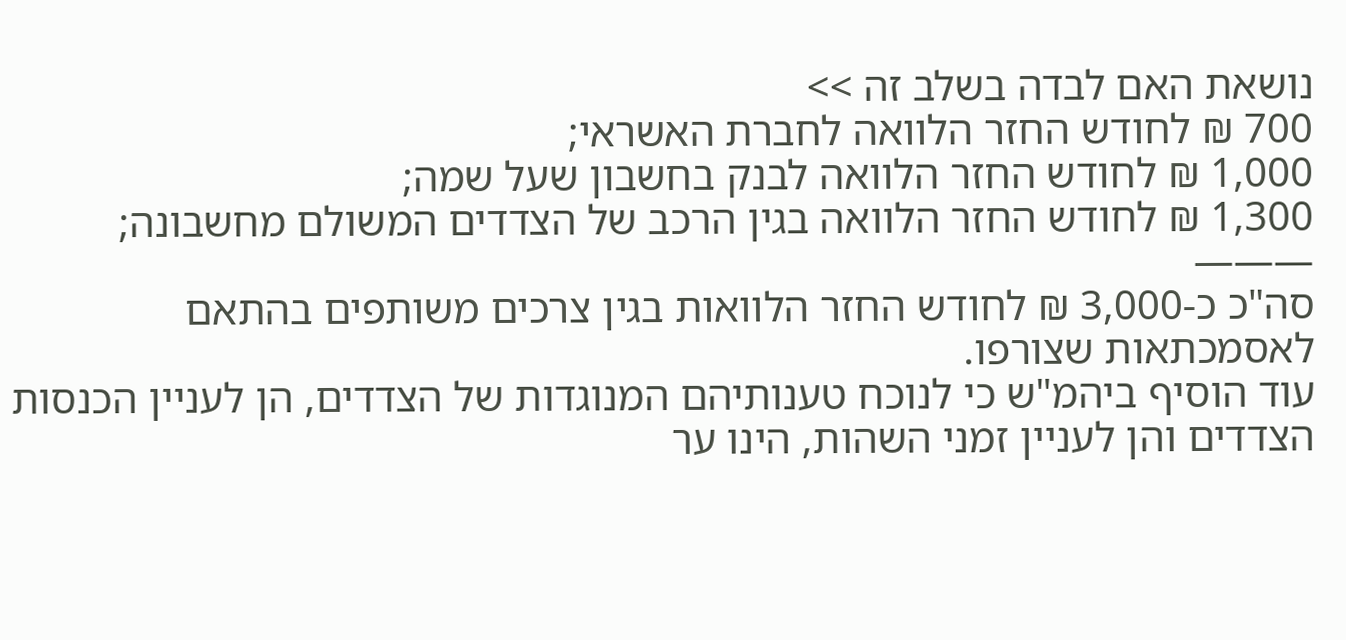נושאת האם לבדה בשלב זה >>
700 ₪ לחודש החזר הלוואה לחברת האשראי;
1,000 ₪ לחודש החזר הלוואה לבנק בחשבון שעל שמה;
1,300 ₪ לחודש החזר הלוואה בגין הרכב של הצדדים המשולם מחשבונה;
———
סה"כ כ-3,000 ₪ לחודש החזר הלוואות בגין צרכים משותפים בהתאם לאסמכתאות שצורפו.
עוד הוסיף ביהמ"ש כי לנוכח טענותיהם המנוגדות של הצדדים, הן לעניין הכנסות הצדדים והן לעניין זמני השהות, הינו ער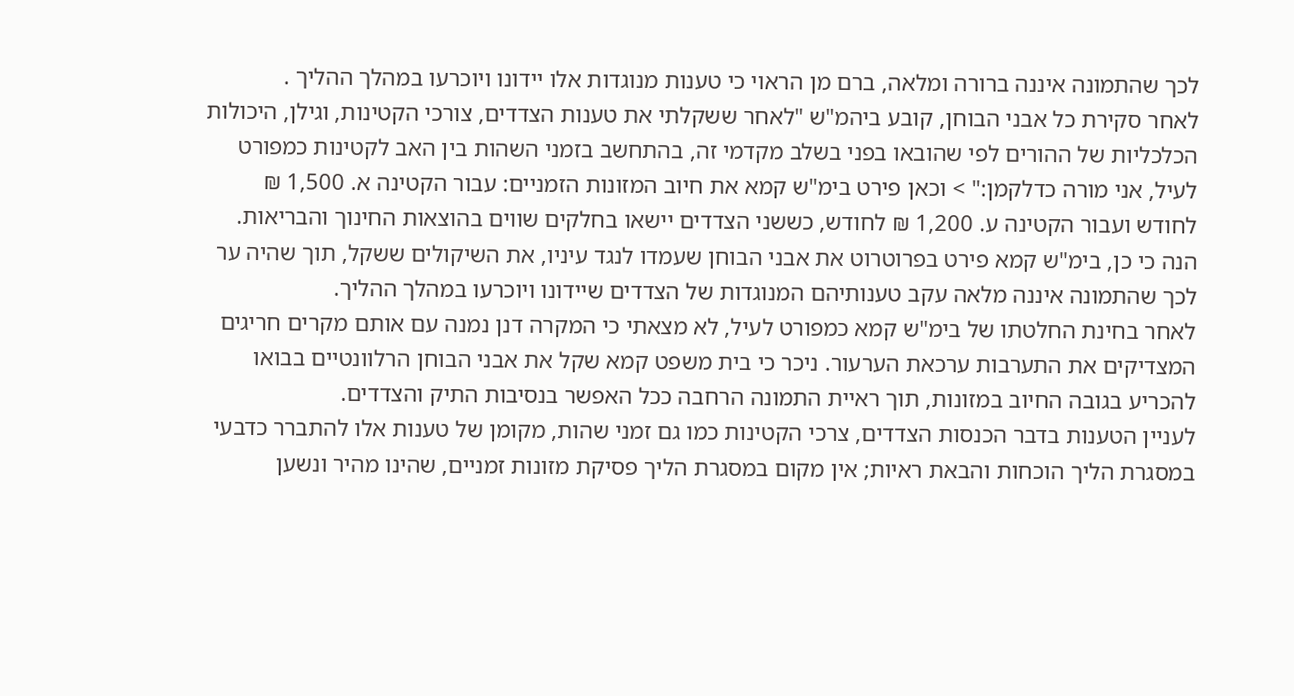לכך שהתמונה איננה ברורה ומלאה, ברם מן הראוי כי טענות מנוגדות אלו יידונו ויוכרעו במהלך ההליך .
לאחר סקירת כל אבני הבוחן, קובע ביהמ"ש "לאחר ששקלתי את טענות הצדדים, צורכי הקטינות, וגילן, היכולות הכלכליות של ההורים לפי שהובאו בפני בשלב מקדמי זה, בהתחשב בזמני השהות בין האב לקטינות כמפורט לעיל, אני מורה כדלקמן:" > וכאן פירט בימ"ש קמא את חיוב המזונות הזמניים: עבור הקטינה א. 1,500 ₪ לחודש ועבור הקטינה ע. 1,200 ₪ לחודש, כששני הצדדים יישאו בחלקים שווים בהוצאות החינוך והבריאות.
הנה כי כן, בימ"ש קמא פירט בפרוטרוט את אבני הבוחן שעמדו לנגד עיניו, את השיקולים ששקל, תוך שהיה ער לכך שהתמונה איננה מלאה עקב טענותיהם המנוגדות של הצדדים שיידונו ויוכרעו במהלך ההליך.
לאחר בחינת החלטתו של בימ"ש קמא כמפורט לעיל, לא מצאתי כי המקרה דנן נמנה עם אותם מקרים חריגים המצדיקים את התערבות ערכאת הערעור. ניכר כי בית משפט קמא שקל את אבני הבוחן הרלוונטיים בבואו להכריע בגובה החיוב במזונות, תוך ראיית התמונה הרחבה ככל האפשר בנסיבות התיק והצדדים.
לעניין הטענות בדבר הכנסות הצדדים, צרכי הקטינות כמו גם זמני שהות, מקומן של טענות אלו להתברר כדבעי במסגרת הליך הוכחות והבאת ראיות; אין מקום במסגרת הליך פסיקת מזונות זמניים, שהינו מהיר ונשען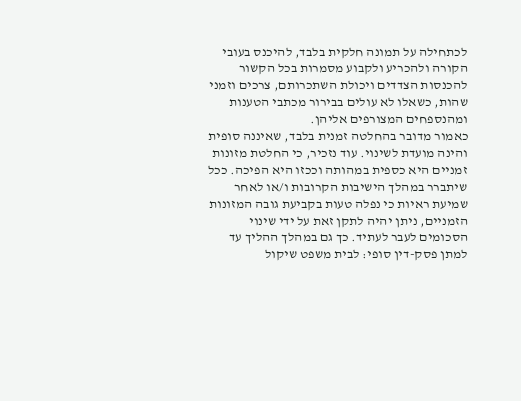לכתחילה על תמונה חלקית בלבד, להיכנס בעובי הקורה ולהכריע ולקבוע מסמרות בכל הקשור להכנסות הצדדים ויכולת השתכרותם, צרכים וזמני שהות, כשאלו לא עולים בבירור מכתבי הטענות ומהנספחים המצורפים אליהן.
כאמור מדובר בהחלטה זמנית בלבד, שאיננה סופית והינה מועדת לשינוי. עוד נזכיר, כי החלטת מזונות זמניים היא כספית במהותה וככזו היא הפיכה. ככל שיתברר במהלך הישיבות הקרובות ו/או לאחר שמיעת ראיות כי נפלה טעות בקביעת גובה המזונות הזמניים, ניתן יהיה לתקן זאת על ידי שינוי הסכומים לעבר לעתיד. כך גם במהלך ההליך עד למתן פסק-דין סופי: לבית משפט שיקול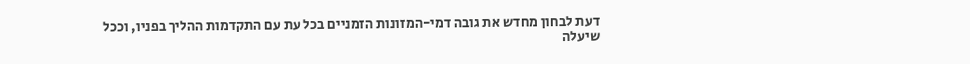דעת לבחון מחדש את גובה דמי-המזונות הזמניים בכל עת עם התקדמות ההליך בפניו, וככל שיעלה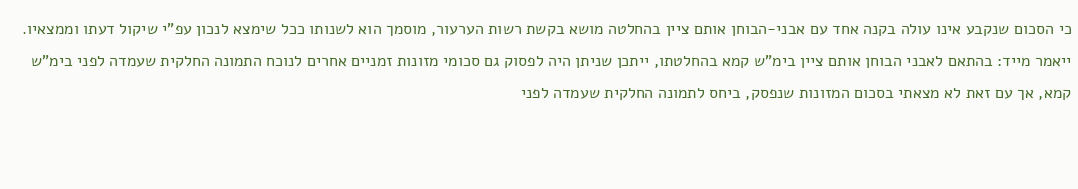כי הסכום שנקבע אינו עולה בקנה אחד עם אבני-הבוחן אותם ציין בהחלטה מושא בקשת רשות הערעור, מוסמך הוא לשנותו ככל שימצא לנכון עפ"י שיקול דעתו וממצאיו.
ייאמר מייד: בהתאם לאבני הבוחן אותם ציין בימ"ש קמא בהחלטתו, ייתכן שניתן היה לפסוק גם סכומי מזונות זמניים אחרים לנוכח התמונה החלקית שעמדה לפני בימ"ש קמא, אך עם זאת לא מצאתי בסכום המזונות שנפסק, ביחס לתמונה החלקית שעמדה לפני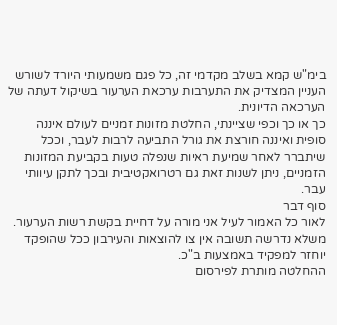בימ"ש קמא בשלב מקדמי זה, כל פגם משמעותי היורד לשורש העניין המצדיק את התערבות ערכאת הערעור בשיקול דעתה של הערכאה הדיונית.
כך או כך וכפי שציינתי, החלטת מזונות זמניים לעולם איננה סופית ואיננה חורצת את גורל התביעה לרבות לעבר, וככל שיתברר לאחר שמיעת ראיות שנפלה טעות בקביעת המזונות הזמניים, ניתן לשנות זאת גם רטרואקטיבית ובכך לתקן עיוותי עבר.
סוף דבר
לאור כל האמור לעיל אני מורה על דחיית בקשת רשות הערעור.
משלא נדרשה תשובה אין צו להוצאות והעירבון ככל שהופקד יוחזר למפקיד באמצעות ב"כ.
ההחלטה מותרת לפירסום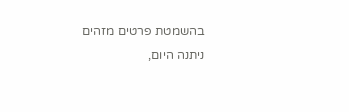בהשמטת פרטים מזהים
ניתנה היום,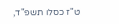ט"ז כסלו תשפ"ד,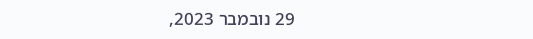29 נובמבר 2023,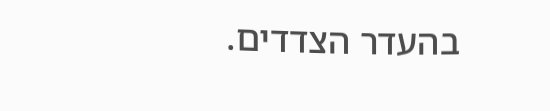בהעדר הצדדים.